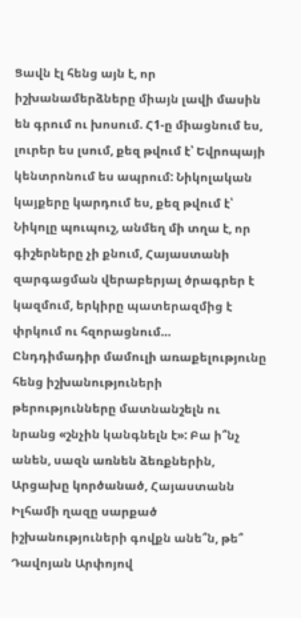Ցավն էլ հենց այն է, որ իշխանամերձները միայն լավի մասին են գրում ու խոսում. Հ1-ը միացնում ես, լուրեր ես լսում, քեզ թվում է՝ Եվրոպայի կենտրոնում ես ապրում: Նիկոլական կայքերը կարդում ես, քեզ թվում է՝ Նիկոլը պուպուշ, անմեղ մի տղա է, որ գիշերները չի քնում, Հայաստանի զարգացման վերաբերյալ ծրագրեր է կազմում, երկիրը պատերազմից է փրկում ու հզորացնում…
Ընդդիմադիր մամուլի առաքելությունը հենց իշխանություների թերությունները մատնանշելն ու նրանց «շնչին կանգնելն է»: Բա ի՞նչ անեն, սազն առնեն ձեռքներին, Արցախը կործանած, Հայաստանն Իլհամի ղազը սարքած իշխանություների գովքն անե՞ն, թե՞ Դավոյան Արփոյով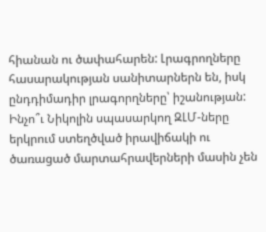հիանան ու ծափահարեն: Լրագրողները հասարակության սանիտարներն են, իսկ ընդդիմադիր լրագորղները՝ իշանության:
Ինչո՞ւ Նիկոլին սպասարկող ԶԼՄ-ները երկրում ստեղծված իրավիճակի ու ծառացած մարտահրավերների մասին չեն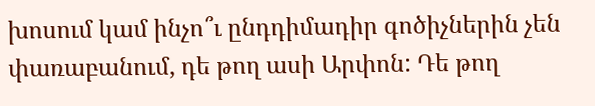խոսում կամ ինչո՞ւ ընդդիմադիր գոծիչներին չեն փառաբանում, դե թող ասի Արփոն: Դե թող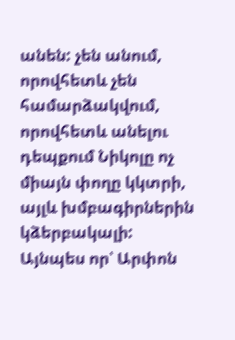անեն: չեն անում, որովհետև չեն համարձակվում, որովհետև անելու դեպքում Նիկոլը ոչ միայն փողը կկտրի, այլև խմբագիրներին կձերբակալի:
Այնպես որ՝ Արփոն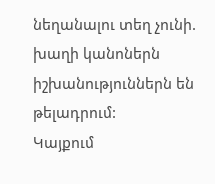նեղանալու տեղ չունի. խաղի կանոներն իշխանություններն են թելադրում:
Կայքում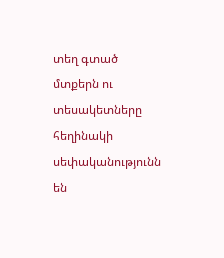տեղ գտած մտքերն ու տեսակետները հեղինակի սեփականությունն են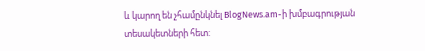և կարող են չհամընկնել BlogNews.am-ի խմբագրության տեսակետների հետ: